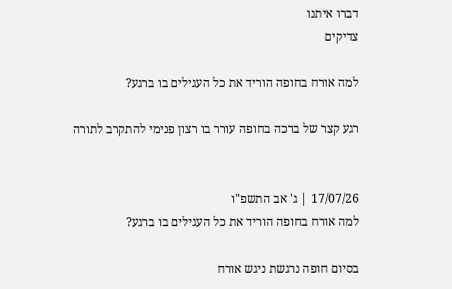דברו איתנו
צדיקים

למה אורח בחופה הוריד את כל העגילים בו ברגע?

רגע קצר של ברכה בחופה עורר בו רצון פנימי להתקרב לתורה


17/07/26 | ג' אב התשפ"ו
למה אורח בחופה הוריד את כל העגילים בו ברגע?

בסיום חופה נרגשת ניגש אורח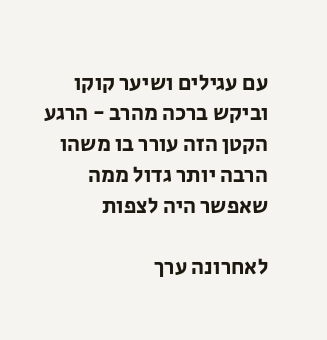עם עגילים ושיער קוקו וביקש ברכה מהרב - הרגע הקטן הזה עורר בו משהו הרבה יותר גדול ממה שאפשר היה לצפות

לאחרונה ערך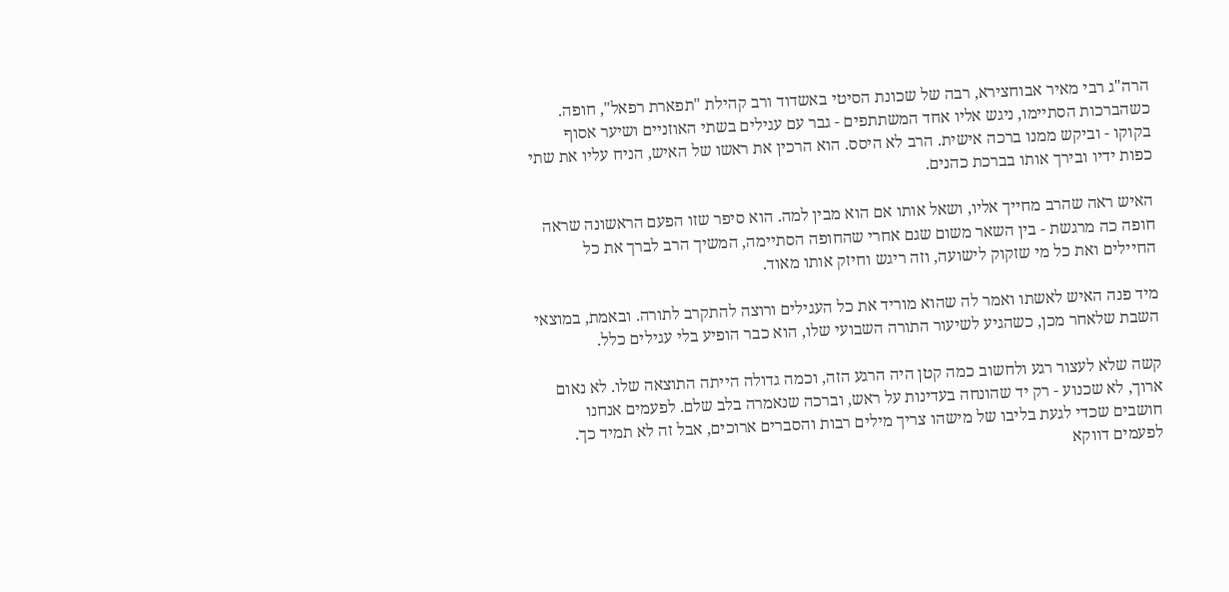הרה"ג רבי מאיר אבוחצירא, רבה של שכונת הסיטי באשדוד ורב קהילת "תפארת רפאל", חופה. כשהברכות הסתיימו, ניגש אליו אחד המשתתפים - גבר עם עגילים בשתי האוזניים ושיער אסוף בקוקו - וביקש ממנו ברכה אישית. הרב לא היסס. הוא הרכין את ראשו של האיש, הניח עליו את שתי כפות ידיו ובירך אותו בברכת כהנים.

האיש ראה שהרב מחייך אליו, ושאל אותו אם הוא מבין למה. הוא סיפר שזו הפעם הראשונה שראה חופה כה מרגשת - בין השאר משום שגם אחרי שהחופה הסתיימה, המשיך הרב לברך את כל החיילים ואת כל מי שזקוק לישועה, וזה ריגש וחיזק אותו מאוד.

מיד פנה האיש לאשתו ואמר לה שהוא מוריד את כל העגילים ורוצה להתקרב לתורה. ובאמת, במוצאי השבת שלאחר מכן, כשהגיע לשיעור התורה השבועי שלו, הוא כבר הופיע בלי עגילים כלל.

קשה שלא לעצור רגע ולחשוב כמה קטן היה הרגע הזה, וכמה גדולה הייתה התוצאה שלו. לא נאום ארוך, לא שכנוע - רק יד שהונחה בעדינות על ראש, וברכה שנאמרה בלב שלם. לפעמים אנחנו חושבים שכדי לגעת בליבו של מישהו צריך מילים רבות והסברים ארוכים, אבל זה לא תמיד כך. לפעמים דווקא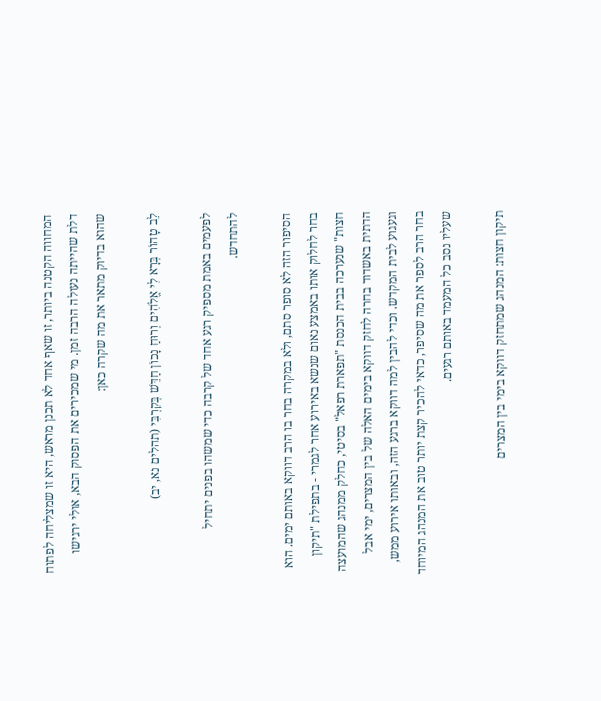המחווה הקטנה ביותר, זו שאף אחד לא תכנן מראש, היא זו שמצליחה לפתוח דלת שהייתה נעולה הרבה זמן. מי שמכירים את הפסוק הבא, אולי ירגישו שהוא בדיוק מתאר את מה שקרה כאן:

לֵב טָהוֹר בְּרָא לִי אֱלֹהִים וְרוּחַ נָכוֹן חַדֵּשׁ בְּקִרְבִּי (תהלים נא, יב)

לפעמים באמת מספיק רגע אחד של קרבה כדי שמשהו בפנים יתחיל להתחדש.

הסיפור הזה לא סופר סתם, ולא במקרה בחר בו הרב דווקא באותם ימים. הוא בחר לחלוק אותו באמצע נאום שנשא באירוע אחר לגמרי - בתפילת "תיקון חצות" שנערכה בבית הכנסת "תפארת רפאל" בסיטי, כחלק ממנהג שהמועצה הדתית באשדוד בחרה לחזק דווקא בימים האלה של בין המצרים, ימי אבל וגעגוע לבית המקדש. וכדי להבין למה דווקא ברגע הזה, ובאותו אירוע ממש, בחר הרב לספר את מה שסיפר, כדאי להכיר קצת יותר טוב את המנהג המיוחד שעליו נסב כל המעמד באותם רגעים.

תיקון חצות: המנהג שמתחזק דווקא בימי בין המצרים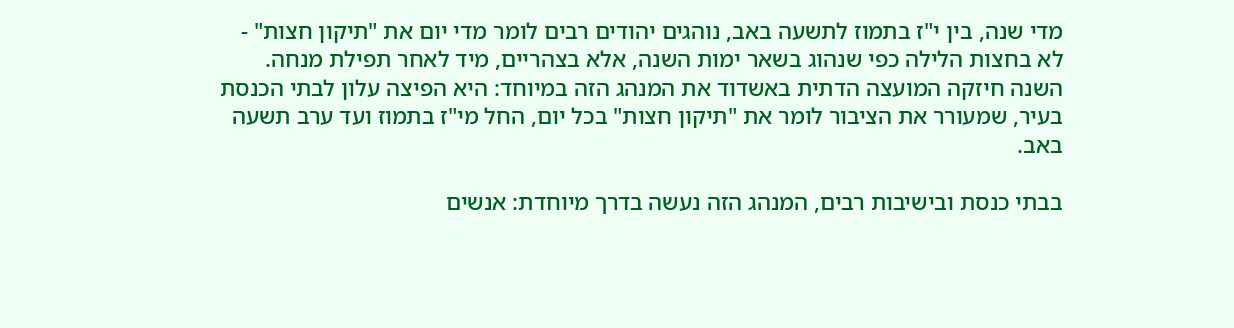מדי שנה, בין י"ז בתמוז לתשעה באב, נוהגים יהודים רבים לומר מדי יום את "תיקון חצות" - לא בחצות הלילה כפי שנהוג בשאר ימות השנה, אלא בצהריים, מיד לאחר תפילת מנחה. השנה חיזקה המועצה הדתית באשדוד את המנהג הזה במיוחד: היא הפיצה עלון לבתי הכנסת בעיר, שמעורר את הציבור לומר את "תיקון חצות" בכל יום, החל מי"ז בתמוז ועד ערב תשעה באב.

בבתי כנסת ובישיבות רבים, המנהג הזה נעשה בדרך מיוחדת: אנשים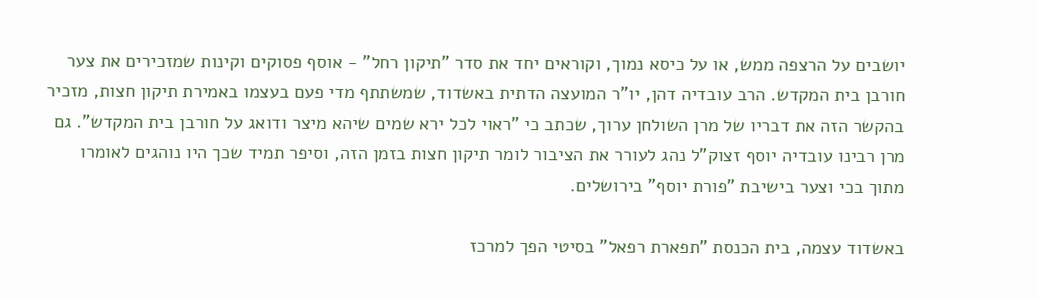יושבים על הרצפה ממש, או על כיסא נמוך, וקוראים יחד את סדר "תיקון רחל" - אוסף פסוקים וקינות שמזכירים את צער חורבן בית המקדש. הרב עובדיה דהן, יו"ר המועצה הדתית באשדוד, שמשתתף מדי פעם בעצמו באמירת תיקון חצות, מזכיר בהקשר הזה את דבריו של מרן השולחן ערוך, שכתב כי "ראוי לכל ירא שמים שיהא מיצר ודואג על חורבן בית המקדש". גם מרן רבינו עובדיה יוסף זצוק"ל נהג לעורר את הציבור לומר תיקון חצות בזמן הזה, וסיפר תמיד שכך היו נוהגים לאומרו מתוך בכי וצער בישיבת "פורת יוסף" בירושלים.

באשדוד עצמה, בית הכנסת "תפארת רפאל" בסיטי הפך למרכז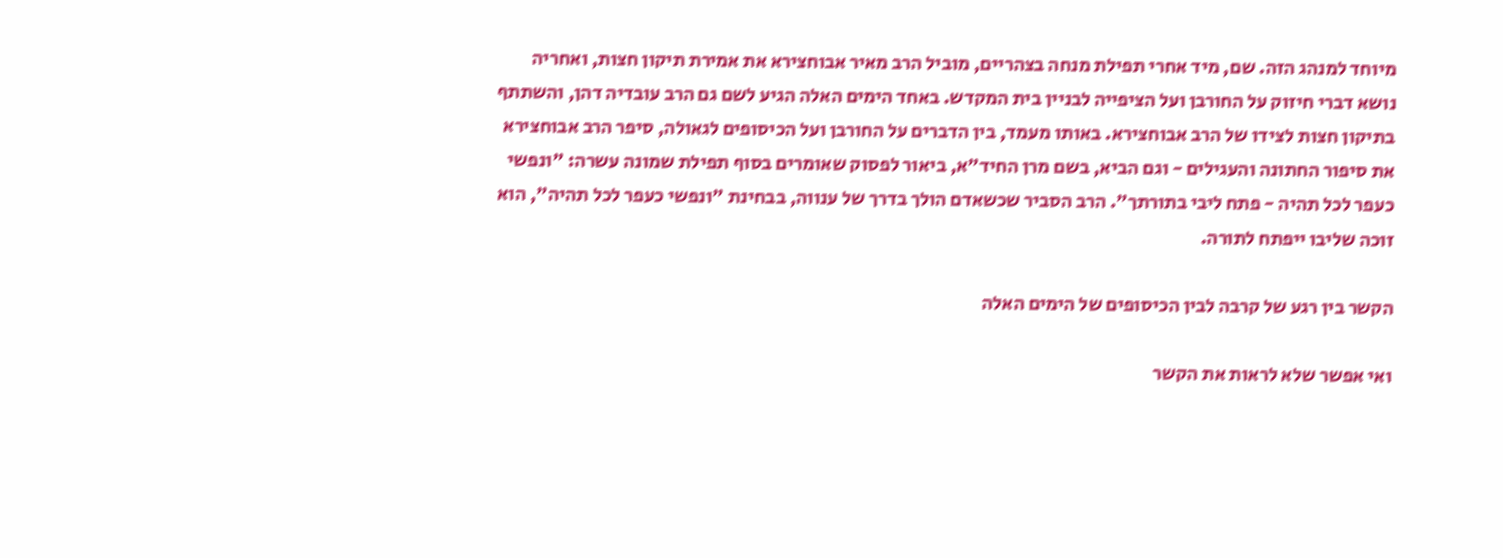מיוחד למנהג הזה. שם, מיד אחרי תפילת מנחה בצהריים, מוביל הרב מאיר אבוחצירא את אמירת תיקון חצות, ואחריה נושא דברי חיזוק על החורבן ועל הציפייה לבניין בית המקדש. באחד הימים האלה הגיע לשם גם הרב עובדיה דהן, והשתתף בתיקון חצות לצידו של הרב אבוחצירא. באותו מעמד, בין הדברים על החורבן ועל הכיסופים לגאולה, סיפר הרב אבוחצירא את סיפור החתונה והעגילים - וגם הביא, בשם מרן החיד"א, ביאור לפסוק שאומרים בסוף תפילת שמונה עשרה: "ונפשי כעפר לכל תהיה - פתח ליבי בתורתך". הרב הסביר שכשאדם הולך בדרך של ענווה, בבחינת "ונפשי כעפר לכל תהיה", הוא זוכה שליבו ייפתח לתורה.

הקשר בין רגע של קרבה לבין הכיסופים של הימים האלה

ואי אפשר שלא לראות את הקשר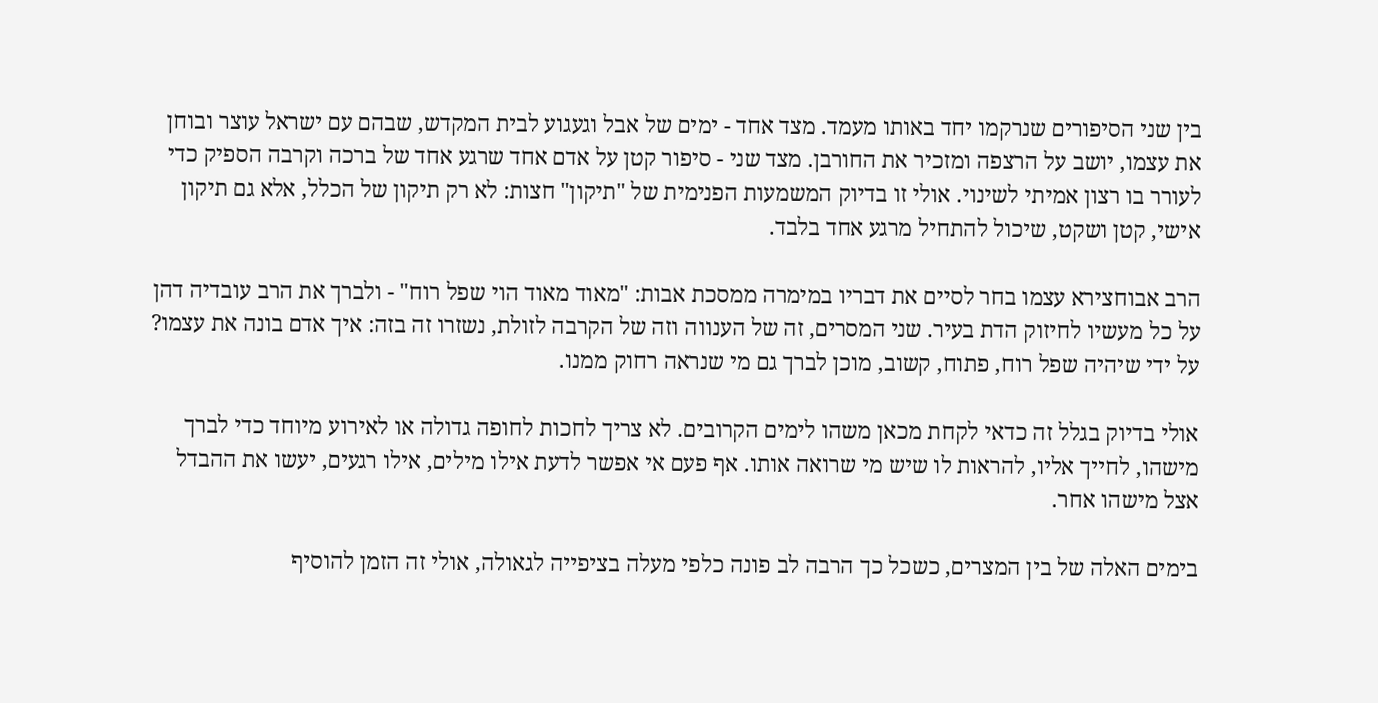בין שני הסיפורים שנרקמו יחד באותו מעמד. מצד אחד - ימים של אבל וגעגוע לבית המקדש, שבהם עם ישראל עוצר ובוחן את עצמו, יושב על הרצפה ומזכיר את החורבן. מצד שני - סיפור קטן על אדם אחד שרגע אחד של ברכה וקרבה הספיק כדי לעורר בו רצון אמיתי לשינוי. אולי זו בדיוק המשמעות הפנימית של "תיקון" חצות: לא רק תיקון של הכלל, אלא גם תיקון אישי, קטן ושקט, שיכול להתחיל מרגע אחד בלבד.

הרב אבוחצירא עצמו בחר לסיים את דבריו במימרה ממסכת אבות: "מאוד מאוד הוי שפל רוח" - ולברך את הרב עובדיה דהן על כל מעשיו לחיזוק הדת בעיר. שני המסרים, זה של הענווה וזה של הקרבה לזולת, נשזרו זה בזה: איך אדם בונה את עצמו? על ידי שיהיה שפל רוח, פתוח, קשוב, מוכן לברך גם מי שנראה רחוק ממנו.

אולי בדיוק בגלל זה כדאי לקחת מכאן משהו לימים הקרובים. לא צריך לחכות לחופה גדולה או לאירוע מיוחד כדי לברך מישהו, לחייך אליו, להראות לו שיש מי שרואה אותו. אף פעם אי אפשר לדעת אילו מילים, אילו רגעים, יעשו את ההבדל אצל מישהו אחר.

בימים האלה של בין המצרים, כשכל כך הרבה לב פונה כלפי מעלה בציפייה לגאולה, אולי זה הזמן להוסיף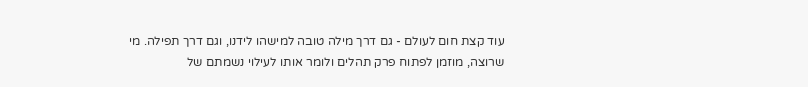עוד קצת חום לעולם - גם דרך מילה טובה למישהו לידנו, וגם דרך תפילה. מי שרוצה, מוזמן לפתוח פרק תהלים ולומר אותו לעילוי נשמתם של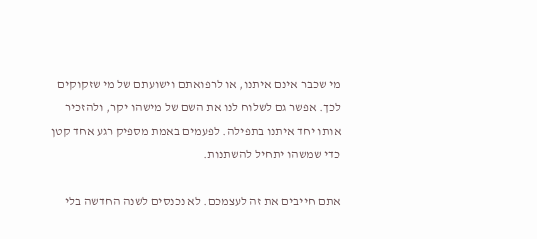מי שכבר אינם איתנו, או לרפואתם וישועתם של מי שזקוקים לכך. אפשר גם לשלוח לנו את השם של מישהו יקר, ולהזכיר אותו יחד איתנו בתפילה. לפעמים באמת מספיק רגע אחד קטן כדי שמשהו יתחיל להשתנות.

אתם חייבים את זה לעצמכם. לא נכנסים לשנה החדשה בלי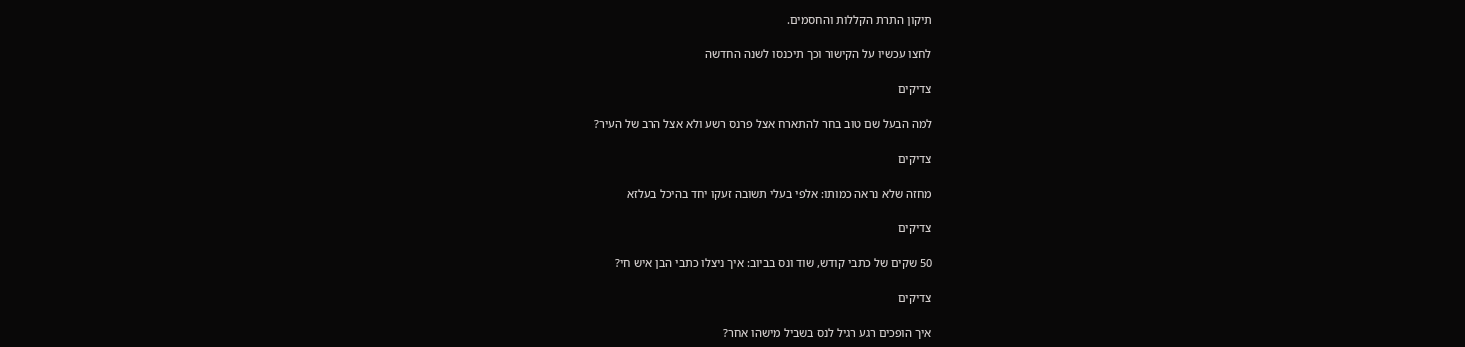תיקון התרת הקללות והחסמים.

לחצו עכשיו על הקישור וכך תיכנסו לשנה החדשה

צדיקים

למה הבעל שם טוב בחר להתארח אצל פרנס רשע ולא אצל הרב של העיר?

צדיקים

מחזה שלא נראה כמותו: אלפי בעלי תשובה זעקו יחד בהיכל בעלזא

צדיקים

50 שקים של כתבי קודש, שוד ונס בביוב: איך ניצלו כתבי הבן איש חי?

צדיקים

איך הופכים רגע רגיל לנס בשביל מישהו אחר?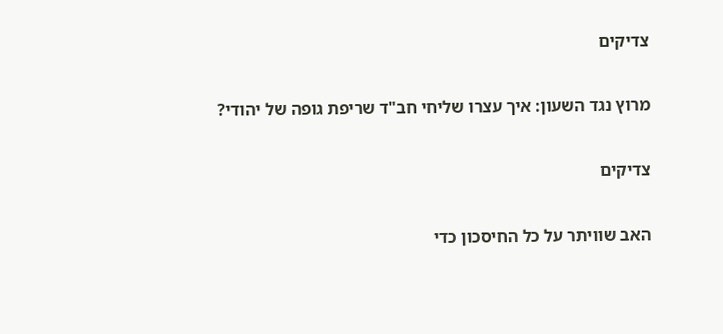צדיקים

מרוץ נגד השעון: איך עצרו שליחי חב"ד שריפת גופה של יהודי?

צדיקים

האב שוויתר על כל החיסכון כדי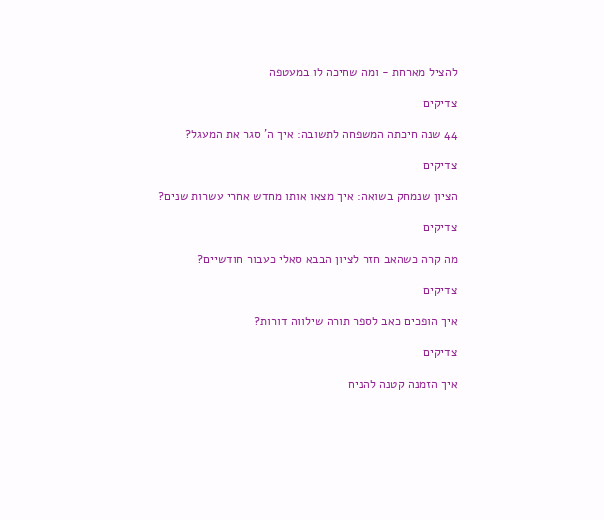להציל מארחת - ומה שחיכה לו במעטפה

צדיקים

44 שנה חיכתה המשפחה לתשובה: איך ה' סגר את המעגל?

צדיקים

הציון שנמחק בשואה: איך מצאו אותו מחדש אחרי עשרות שנים?

צדיקים

מה קרה כשהאב חזר לציון הבבא סאלי כעבור חודשיים?

צדיקים

איך הופכים כאב לספר תורה שילווה דורות?

צדיקים

איך הזמנה קטנה להניח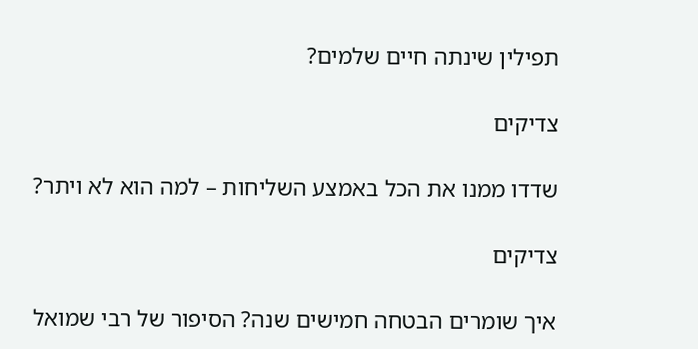תפילין שינתה חיים שלמים?

צדיקים

שדדו ממנו את הכל באמצע השליחות – למה הוא לא ויתר?

צדיקים

איך שומרים הבטחה חמישים שנה? הסיפור של רבי שמואל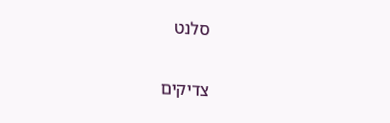סלנט

צדיקים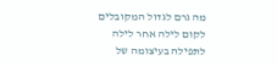מה גרם לגדול המקובלים לקום לילה אחר לילה לתפילה בעיצומה של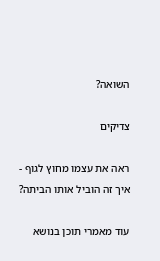השואה?

צדיקים

ראה את עצמו מחוץ לגוף - איך זה הוביל אותו הביתה?

עוד מאמרי תוכן בנושא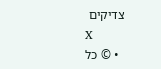צדיקים
X
  • © כל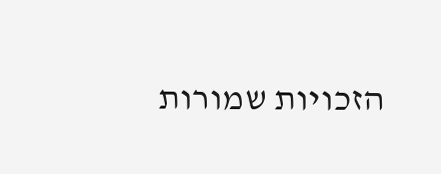הזכויות שמורות